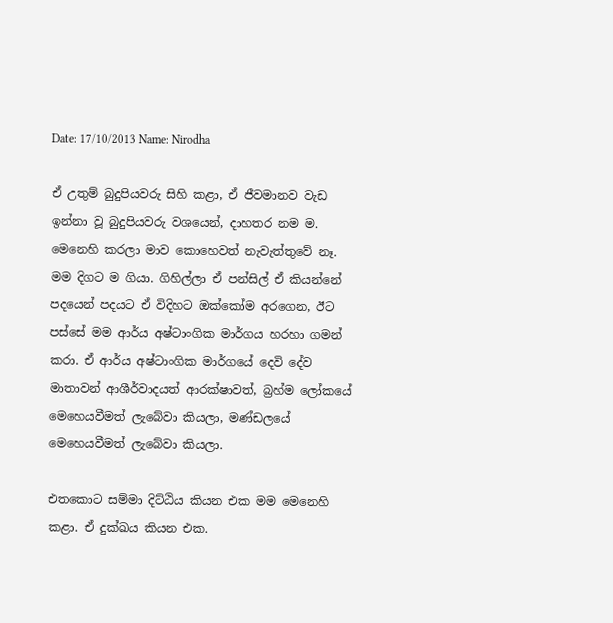Date: 17/10/2013 Name: Nirodha

ඒ උතුම් බුදුපියවරු සිහි කළා, ඒ ජීවමානව වැඩ ඉන්නා වූ බුදුපියවරු වශයෙන්, දාහතර නම ම. මෙනෙහි කරලා මාව කොහෙවත් නැවැත්තුවේ නෑ. මම දිගට ම ගියා. ගිහිල්ලා ඒ පන්සිල් ඒ කියන්නේ පදයෙන් පදයට ඒ විදිහට ඔක්කෝම අරගෙන, ඊට පස්සේ මම ආර්ය අෂ්ටාංගික මාර්ගය හරහා ගමන් කරා. ඒ ආර්ය අෂ්ටාංගික මාර්ගයේ දෙවි දේව මාතාවන් ආශීර්වාදයත් ආරක්ෂාවත්, බ්‍රහ්ම ලෝකයේ මෙහෙයවීමත් ලැබේවා කියලා, මණ්ඩලයේ මෙහෙයවීමත් ලැබේවා කියලා.

එතකොට සම්මා දිට්ඨිය කියන එක මම මෙනෙහි කළා. ඒ දුක්ඛය කියන එක.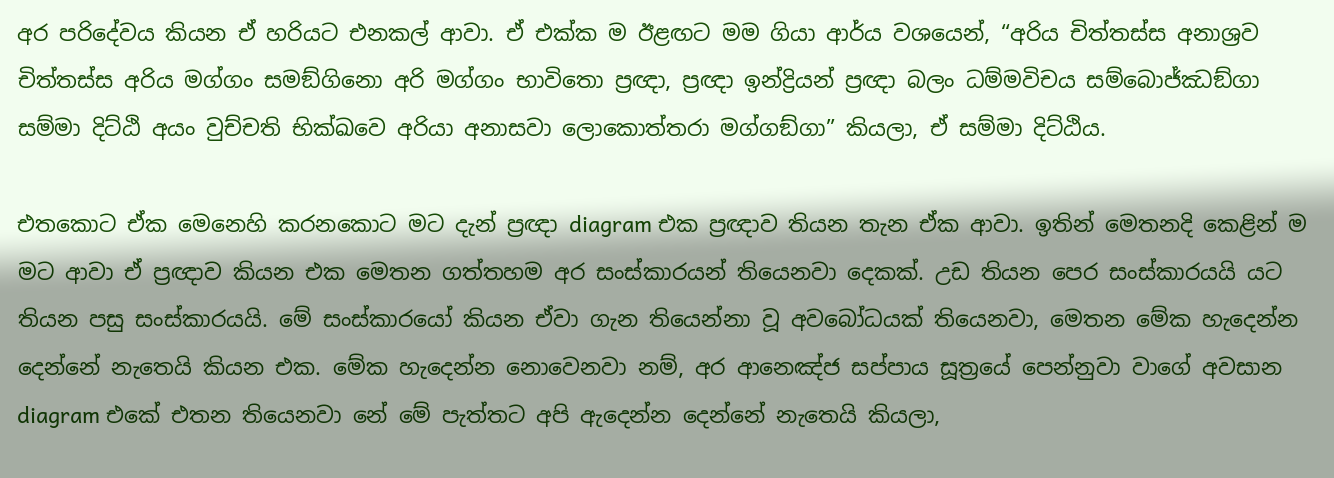අර පරිදේවය කියන ඒ හරියට එනකල් ආවා. ඒ එක්ක ම ඊළඟට මම ගියා ආර්ය වශයෙන්, “අරිය චිත්තස්ස අනාශ්‍රව චිත්තස්ස අරිය මග්ගං සමඞ්ගිනො අරි මග්ගං භාවිතො ප්‍රඥා, ප්‍රඥා ඉන්ද්‍රියන් ප්‍රඥා බලං ධම්මවිචය සම්බොජ්ඣඞ්ගා සම්මා දිට්ඨි අයං වුච්චති භික්ඛවෙ අරියා අනාසවා ලොකොත්තරා මග්ගඞ්ගා” කියලා, ඒ සම්මා දිට්ඨිය.

එතකොට ඒක මෙනෙහි කරනකොට මට දැන් ප්‍රඥා diagram එක ප්‍රඥාව තියන තැන ඒක ආවා. ඉතින් මෙතනදි කෙළින් ම මට ආවා ඒ ප්‍රඥාව කියන එක මෙතන ගත්තහම අර සංස්කාරයන් තියෙනවා දෙකක්. උඩ තියන පෙර සංස්කාරයයි යට තියන පසු සංස්කාරයයි. මේ සංස්කාරයෝ කියන ඒවා ගැන තියෙන්නා වූ අවබෝධයක් තියෙනවා, මෙතන මේක හැදෙන්න දෙන්නේ නැතෙයි කියන එක. මේක හැදෙන්න නොවෙනවා නම්, අර ආනෙඤ්ජ සප්පාය සූත්‍රයේ පෙන්නුවා වාගේ අවසාන diagram එකේ එතන තියෙනවා නේ මේ පැත්තට අපි ඇදෙන්න දෙන්නේ නැතෙයි කියලා,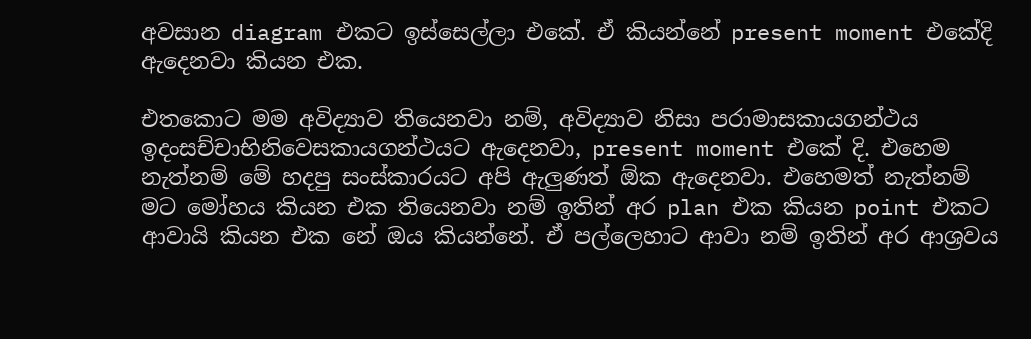අවසාන diagram එකට ඉස්සෙල්ලා එකේ. ඒ කියන්නේ present moment එකේදි ඇදෙනවා කියන එක.

එතකොට මම අවිද්‍යාව තියෙනවා නම්, අවිද්‍යාව නිසා පරාමාසකායගන්ථය ඉදංසච්චාභිනිවෙසකායගන්ථයට ඇදෙනවා, present moment එකේ දි. එහෙම නැත්නම් මේ හදපු සංස්කාරයට අපි ඇලුණත් ඕක ඇදෙනවා. එහෙමත් නැත්නම් මට මෝහය කියන එක තියෙනවා නම් ඉතින් අර plan එක කියන point එකට ආවායි කියන එක නේ ඔය කියන්නේ. ඒ පල්ලෙහාට ආවා නම් ඉතින් අර ආශ්‍රවය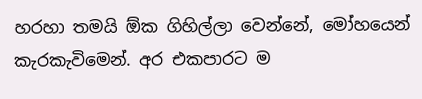හරහා තමයි ඕක ගිහිල්ලා වෙන්නේ, මෝහයෙන් කැරකැවිමෙන්. අර එකපාරට ම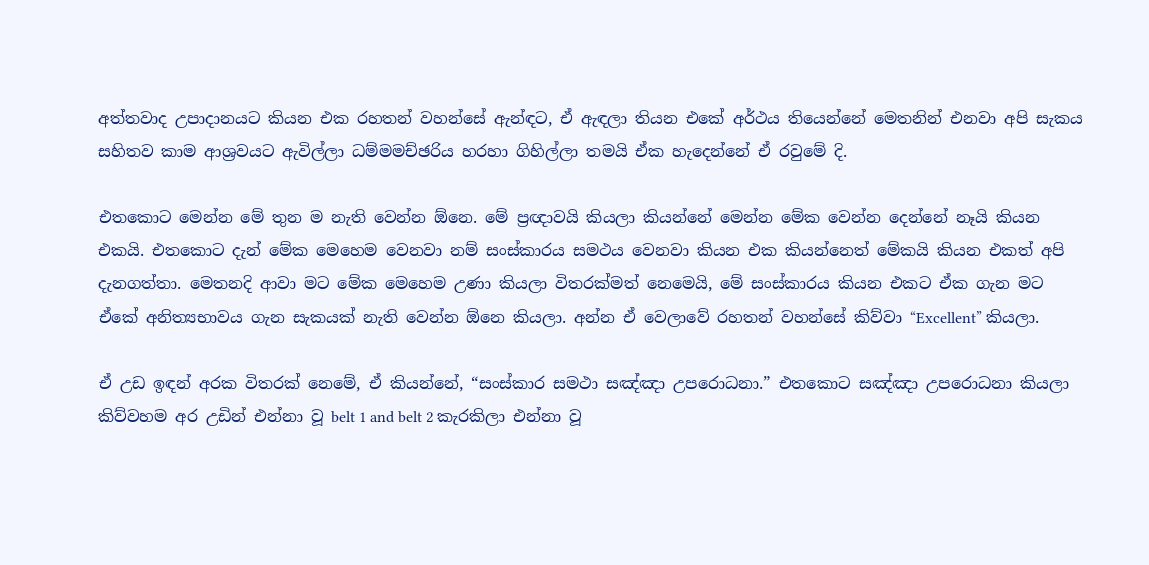අත්තවාද උපාදානයට කියන එක රහතන් වහන්සේ ඇන්ඳට, ඒ ඇඳලා තියන එකේ අර්ථය තියෙන්නේ මෙතනින් එනවා අපි සැකය සහිතව කාම ආශ්‍රවයට ඇවිල්ලා ධම්මමච්ඡරිය හරහා ගිහිල්ලා තමයි ඒක හැදෙන්නේ ඒ රවුමේ දි.

එතකොට මෙන්න මේ තුන ම නැති වෙන්න ඕනෙ. මේ ප්‍රඥාවයි කියලා කියන්නේ මෙන්න මේක වෙන්න දෙන්නේ නෑයි කියන එකයි. එතකොට දැන් මේක මෙහෙම වෙනවා නම් සංස්කාරය සමථය වෙනවා කියන එක කියන්නෙත් මේකයි කියන එකත් අපි දැනගත්තා. මෙතනදි ආවා මට මේක මෙහෙම උණා කියලා විතරක්මත් නෙමෙයි, මේ සංස්කාරය කියන එකට ඒක ගැන මට ඒකේ අනිත්‍යභාවය ගැන සැකයක් නැති වෙන්න ඕනෙ කියලා. අන්න ඒ වෙලාවේ රහතන් වහන්සේ කිව්වා “Excellent” කියලා.

ඒ උඩ ඉඳන් අරක විතරක් නෙමේ, ඒ කියන්නේ, “සංස්කාර සමථා සඤ්ඤා උපරොධනා.” එතකොට සඤ්ඤා උපරොධනා කියලා කිව්වහම අර උඩින් එන්නා වූ belt 1 and belt 2 කැරකිලා එන්නා වූ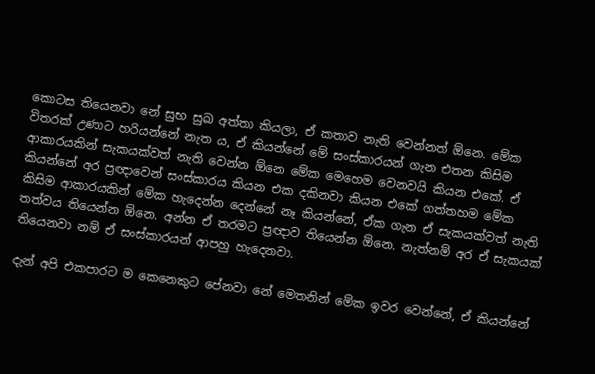කොටස තියෙනවා නේ සුභ සුඛ අත්තා කියලා, ඒ කතාව නැති වෙන්නත් ඕනෙ. මේක විතරක් උණාට හරියන්නේ නැත ය, ඒ කියන්නේ මේ සංස්කාරයන් ගැන එතන කිසිම ආකාරයකින් සැකයක්වත් නැති වෙන්න ඕනෙ මේක මෙහෙම වෙනවයි කියන එකේ. ඒ කියන්නේ අර ප්‍රඥාවෙන් සංස්කාරය කියන එක දකිනවා කියන එකේ ගත්තහම මේක කිසිම ආකාරයකින් මේක හැදෙන්න දෙන්නේ නෑ කියන්නේ, ඒක ගැන ඒ සැකයක්වත් නැති තත්වය තියෙන්න ඕනෙ. අන්න ඒ තරමට ප්‍රඥාව තියෙන්න ඕනෙ. නැත්නම් අර ඒ සැකයක් තියෙනවා නම් ඒ සංස්කාරයන් ආපහු හැදෙනවා.

දැන් අපි එකපාරට ම කෙනෙකුට පේනවා නේ මෙතනින් මේක ඉවර වෙන්නේ, ඒ කියන්නේ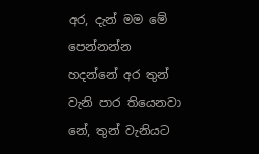අර, දැන් මම මේ පෙන්නන්න හදන්නේ අර තුන් වැනි පාර තියෙනවා නේ, තුන් වැනියට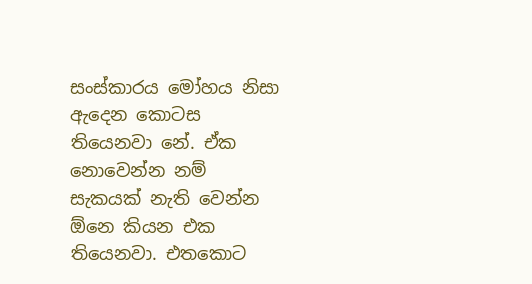සංස්කාරය මෝහය නිසා ඇදෙන කොටස තියෙනවා නේ. ඒක නොවෙන්න නම් සැකයක් නැති වෙන්න ඕනෙ කියන එක තියෙනවා. එතකොට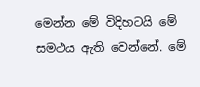මෙන්න මේ විදිහටයි මේ සමථය ඇති වෙන්නේ. මේ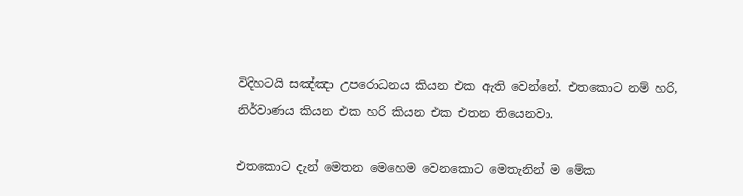විදිහටයි සඤ්ඤා උපරොධනය කියන එක ඇති වෙන්නේ. එතකොට නම් හරි, නිර්වාණය කියන එක හරි කියන එක එතන තියෙනවා.

එතකොට දැන් මෙතන මෙහෙම වෙනකොට මෙතැනින් ම මේක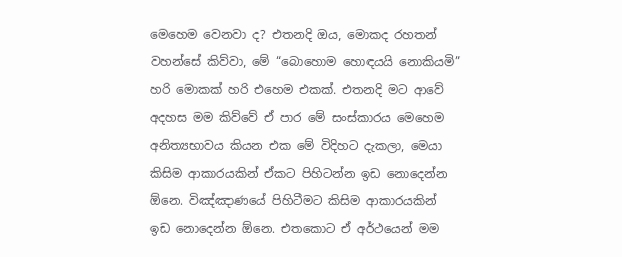මෙහෙම වෙනවා ද? එතනදි ඔය, මොකද රහතන් වහන්සේ කිව්වා, මේ “බොහොම හොඳයයි නොකියමි” හරි මොකක් හරි එහෙම එකක්. එතනදි මට ආවේ අදහස මම කිව්වේ ඒ පාර මේ සංස්කාරය මෙහෙම අනිත්‍යභාවය කියන එක මේ විදිහට දැකලා, මෙයා කිසිම ආකාරයකින් ඒකට පිහිටන්න ඉඩ නොදෙන්න ඕනෙ. විඤ්ඤාණයේ පිහිටීමට කිසිම ආකාරයකින් ඉඩ නොදෙන්න ඕනෙ. එතකොට ඒ අර්ථයෙන් මම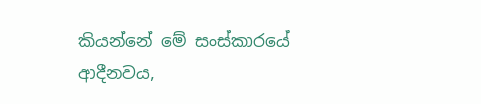කියන්නේ මේ සංස්කාරයේ ආදීනවය,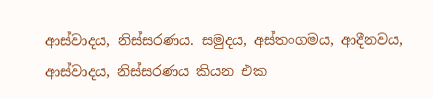ආස්වාදය, නිස්සරණය. සමුදය, අස්තංගමය, ආදීනවය, ආස්වාදය, නිස්සරණය කියන එක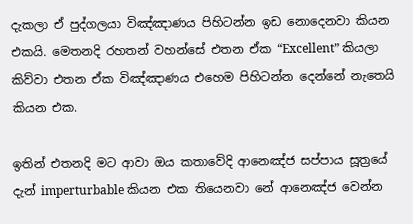දැකලා ඒ පුද්ගලයා විඤ්ඤාණය පිහිටන්න ඉඩ නොදෙනවා කියන එකයි. මෙතනදි රහතන් වහන්සේ එතන ඒක “Excellent” කියලා කිව්වා එතන ඒක විඤ්ඤාණය එහෙම පිහිටන්න දෙන්නේ නැතෙයි කියන එක.

ඉතින් එතනදි මට ආවා ඔය කතාවේදි ආනෙඤ්ජ සප්පාය සූත්‍රයේ දැන් imperturbable කියන එක තියෙනවා නේ ආනෙඤ්ජ වෙන්න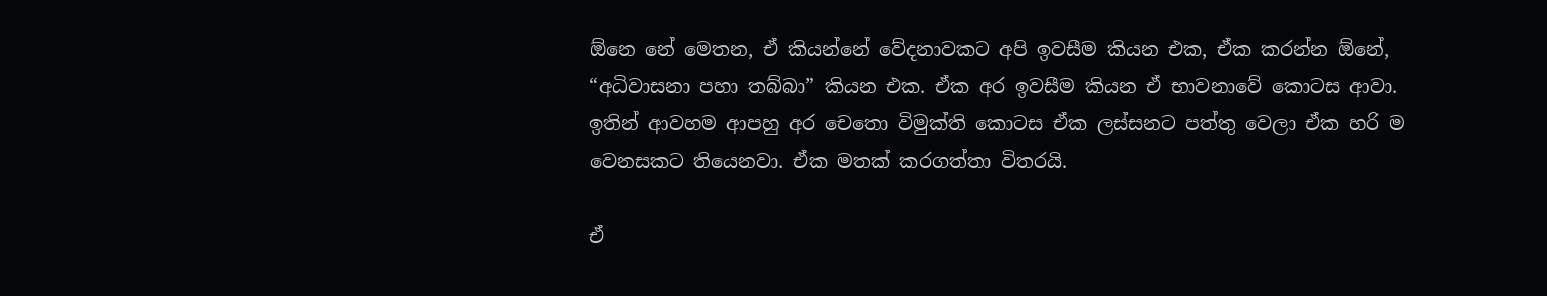ඕනෙ නේ මෙතන, ඒ කියන්නේ වේදනාවකට අපි ඉවසීම කියන එක, ඒක කරන්න ඕනේ, “අධිවාසනා පහා තබ්බා” කියන එක. ඒක අර ඉවසීම කියන ඒ භාවනාවේ කොටස ආවා. ඉතින් ආවහම ආපහු අර චෙතො විමුක්ති කොටස ඒක ලස්සනට පත්තු වෙලා ඒක හරි ම වෙනසකට තියෙනවා. ඒක මතක් කරගත්තා විතරයි.

ඒ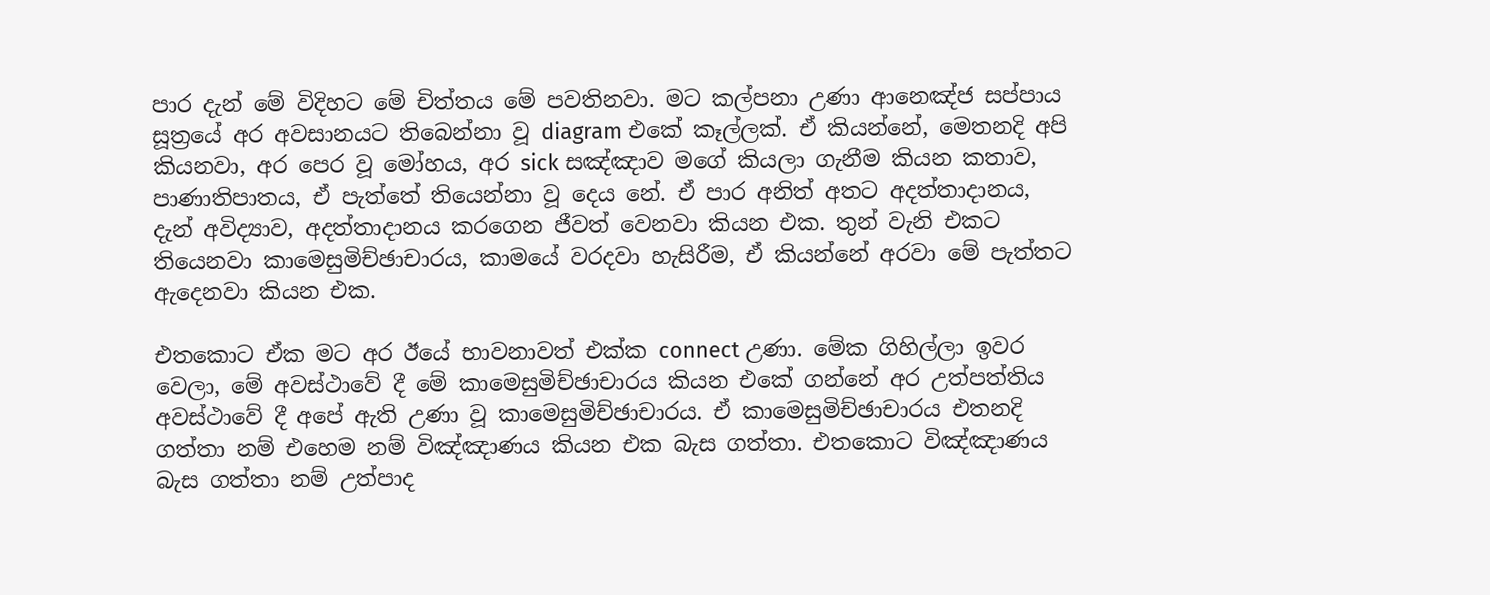පාර දැන් මේ විදිහට මේ චිත්තය මේ පවතිනවා. මට කල්පනා උණා ආනෙඤ්ජ සප්පාය සූත්‍රයේ අර අවසානයට තිබෙන්නා වූ diagram එකේ කෑල්ලක්. ඒ කියන්නේ, මෙතනදි අපි කියනවා, අර පෙර වූ මෝහය, අර sick සඤ්ඤාව මගේ කියලා ගැනීම කියන කතාව, පාණාතිපාතය, ඒ පැත්තේ තියෙන්නා වූ දෙය නේ. ඒ පාර අනිත් අතට අදත්තාදානය, දැන් අවිද්‍යාව, අදත්තාදානය කරගෙන ජීවත් වෙනවා කියන එක. තුන් වැනි එකට තියෙනවා කාමෙසුමිච්ඡාචාරය, කාමයේ වරදවා හැසිරීම, ඒ කියන්නේ අරවා මේ පැත්තට ඇදෙනවා කියන එක.

එතකොට ඒක මට අර ඊයේ භාවනාවත් එක්ක connect උණා. මේක ගිහිල්ලා ඉවර වෙලා, මේ අවස්ථාවේ දී මේ කාමෙසුමිච්ඡාචාරය කියන එකේ ගන්නේ අර උත්පත්තිය අවස්ථාවේ දී අපේ ඇති උණා වූ කාමෙසුමිච්ඡාචාරය. ඒ කාමෙසුමිච්ඡාචාරය එතනදි ගත්තා නම් එහෙම නම් විඤ්ඤාණය කියන එක බැස ගත්තා. එතකොට විඤ්ඤාණය බැස ගත්තා නම් උත්පාද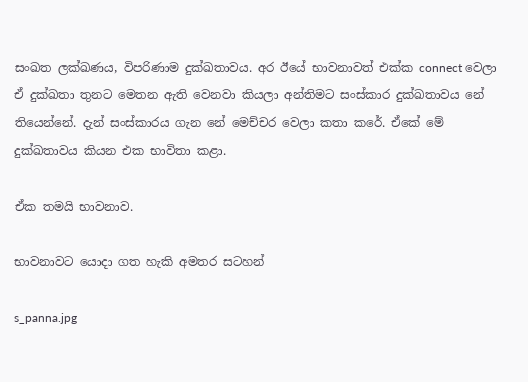සංඛත ලක්ඛණය, විපරිණාම දුක්ඛතාවය. අර ඊයේ භාවනාවත් එක්ක connect වෙලා ඒ දුක්ඛතා තුනට මෙතන ඇති වෙනවා කියලා අන්තිමට සංස්කාර දුක්ඛතාවය නේ තියෙන්නේ. දැන් සංස්කාරය ගැන නේ මෙච්චර වෙලා කතා කරේ. ඒකේ මේ දුක්ඛතාවය කියන එක භාවිතා කළා.

ඒක තමයි භාවනාව.

භාවනාවට යොදා ගත හැකි අමතර සටහන්

s_panna.jpg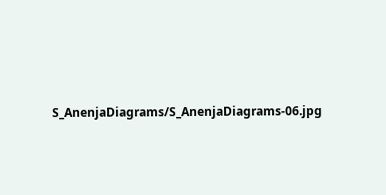S_AnenjaDiagrams/S_AnenjaDiagrams-06.jpg